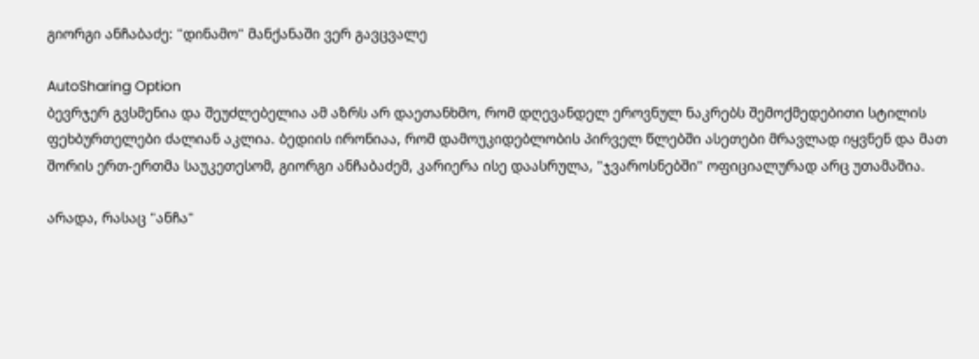გიორგი ანჩაბაძე: "დინამო" მანქანაში ვერ გავცვალე

AutoSharing Option
ბევრჯერ გვსმენია და შეუძლებელია ამ აზრს არ დაეთანხმო, რომ დღევანდელ ეროვნულ ნაკრებს შემოქმედებითი სტილის ფეხბურთელები ძალიან აკლია. ბედიის ირონიაა, რომ დამოუკიდებლობის პირველ წლებში ასეთები მრავლად იყვნენ და მათ შორის ერთ-ერთმა საუკეთესომ, გიორგი ანჩაბაძემ, კარიერა ისე დაასრულა, "ჯვაროსნებში" ოფიციალურად არც უთამაშია.

არადა, რასაც "ანჩა"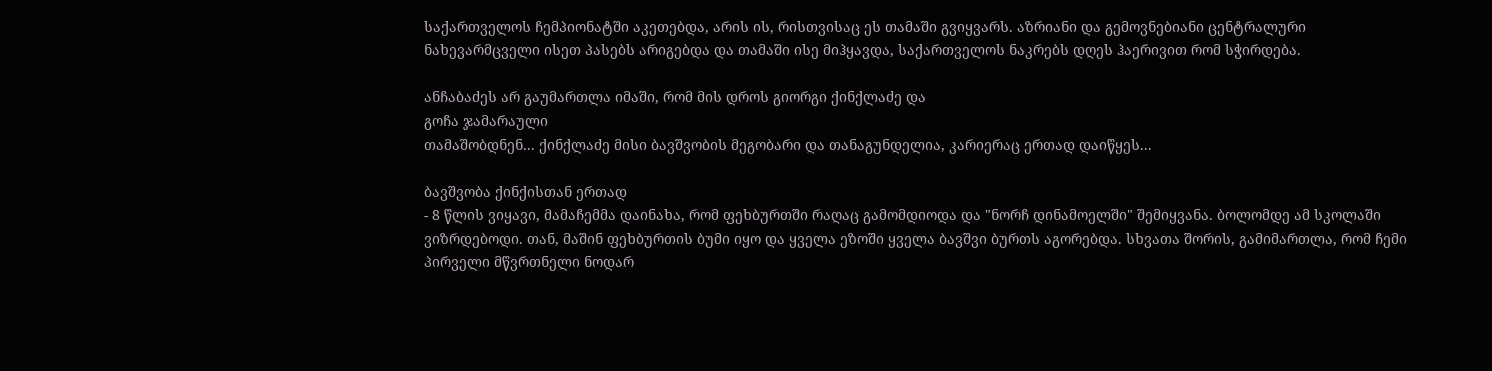საქართველოს ჩემპიონატში აკეთებდა, არის ის, რისთვისაც ეს თამაში გვიყვარს. აზრიანი და გემოვნებიანი ცენტრალური ნახევარმცველი ისეთ პასებს არიგებდა და თამაში ისე მიჰყავდა, საქართველოს ნაკრებს დღეს ჰაერივით რომ სჭირდება.

ანჩაბაძეს არ გაუმართლა იმაში, რომ მის დროს გიორგი ქინქლაძე და
გოჩა ჯამარაული
თამაშობდნენ... ქინქლაძე მისი ბავშვობის მეგობარი და თანაგუნდელია, კარიერაც ერთად დაიწყეს...

ბავშვობა ქინქისთან ერთად
- 8 წლის ვიყავი, მამაჩემმა დაინახა, რომ ფეხბურთში რაღაც გამომდიოდა და "ნორჩ დინამოელში" შემიყვანა. ბოლომდე ამ სკოლაში ვიზრდებოდი. თან, მაშინ ფეხბურთის ბუმი იყო და ყველა ეზოში ყველა ბავშვი ბურთს აგორებდა. სხვათა შორის, გამიმართლა, რომ ჩემი პირველი მწვრთნელი ნოდარ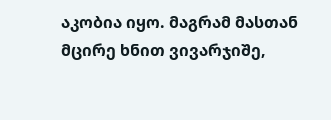აკობია იყო. მაგრამ მასთან მცირე ხნით ვივარჯიშე,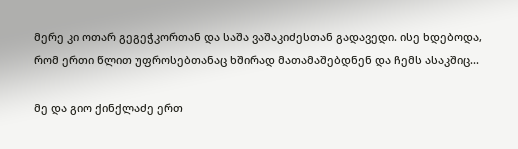მერე კი ოთარ გეგეჭკორთან და საშა ვაშაკიძესთან გადავედი. ისე ხდებოდა, რომ ერთი წლით უფროსებთანაც ხშირად მათამაშებდნენ და ჩემს ასაკშიც...

მე და გიო ქინქლაძე ერთ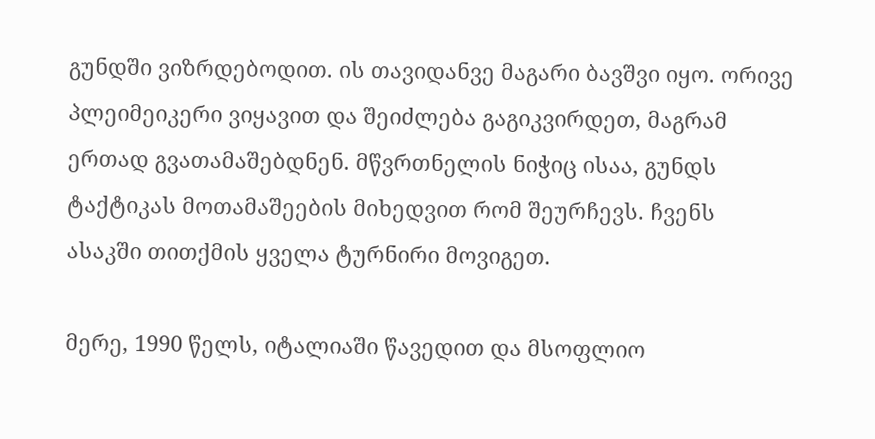გუნდში ვიზრდებოდით. ის თავიდანვე მაგარი ბავშვი იყო. ორივე პლეიმეიკერი ვიყავით და შეიძლება გაგიკვირდეთ, მაგრამ ერთად გვათამაშებდნენ. მწვრთნელის ნიჭიც ისაა, გუნდს ტაქტიკას მოთამაშეების მიხედვით რომ შეურჩევს. ჩვენს ასაკში თითქმის ყველა ტურნირი მოვიგეთ.

მერე, 1990 წელს, იტალიაში წავედით და მსოფლიო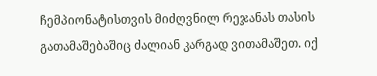ჩემპიონატისთვის მიძღვნილ რეჯანას თასის გათამაშებაშიც ძალიან კარგად ვითამაშეთ. იქ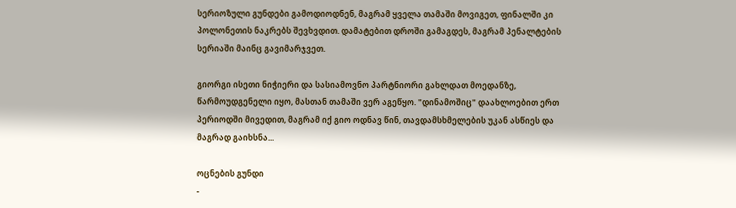სერიოზული გუნდები გამოდიოდნენ, მაგრამ ყველა თამაში მოვიგეთ, ფინალში კი პოლონეთის ნაკრებს შევხვდით. დამატებით დროში გამაგდეს, მაგრამ პენალტების სერიაში მაინც გავიმარჯვეთ.

გიორგი ისეთი ნიჭიერი და სასიამოვნო პარტნიორი გახლდათ მოედანზე, წარმოუდგენელი იყო, მასთან თამაში ვერ აგეწყო. "დინამოშიც" დაახლოებით ერთ პერიოდში მივედით, მაგრამ იქ გიო ოდნავ წინ, თავდამსხმელების უკან ასწიეს და მაგრად გაიხსნა...

ოცნების გუნდი
-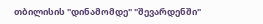თბილისის "დინამომდე" "შევარდენში"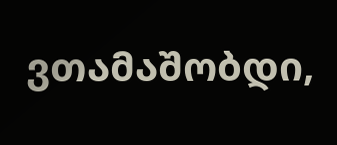ვთამაშობდი,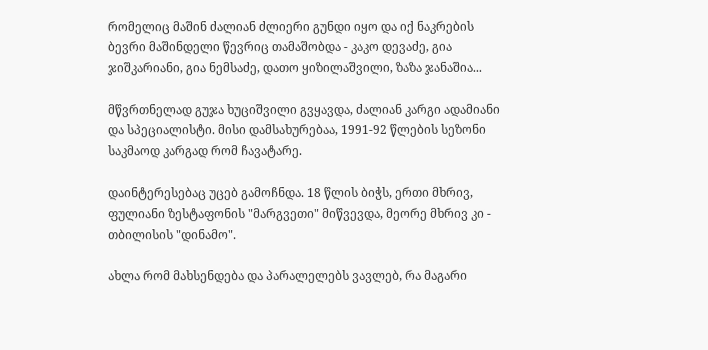რომელიც მაშინ ძალიან ძლიერი გუნდი იყო და იქ ნაკრების ბევრი მაშინდელი წევრიც თამაშობდა - კაკო დევაძე, გია ჯიშკარიანი, გია ნემსაძე, დათო ყიზილაშვილი, ზაზა ჯანაშია...

მწვრთნელად გუჯა ხუციშვილი გვყავდა, ძალიან კარგი ადამიანი და სპეციალისტი. მისი დამსახურებაა, 1991-92 წლების სეზონი საკმაოდ კარგად რომ ჩავატარე.

დაინტერესებაც უცებ გამოჩნდა. 18 წლის ბიჭს, ერთი მხრივ, ფულიანი ზესტაფონის "მარგვეთი" მიწვევდა, მეორე მხრივ კი - თბილისის "დინამო".

ახლა რომ მახსენდება და პარალელებს ვავლებ, რა მაგარი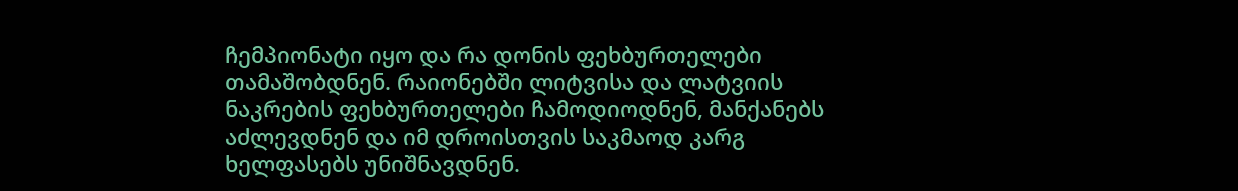ჩემპიონატი იყო და რა დონის ფეხბურთელები თამაშობდნენ. რაიონებში ლიტვისა და ლატვიის ნაკრების ფეხბურთელები ჩამოდიოდნენ, მანქანებს აძლევდნენ და იმ დროისთვის საკმაოდ კარგ ხელფასებს უნიშნავდნენ.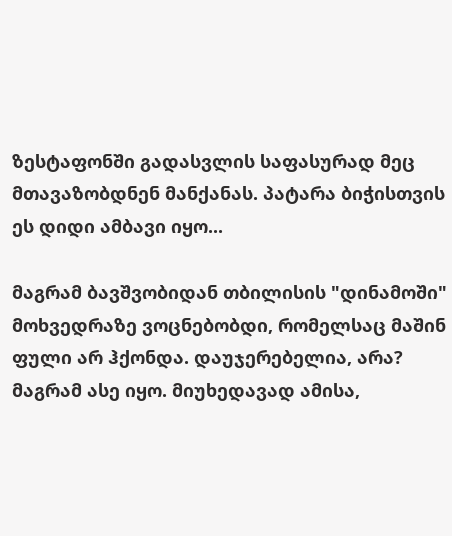ზესტაფონში გადასვლის საფასურად მეც მთავაზობდნენ მანქანას. პატარა ბიჭისთვის ეს დიდი ამბავი იყო...

მაგრამ ბავშვობიდან თბილისის "დინამოში" მოხვედრაზე ვოცნებობდი, რომელსაც მაშინ ფული არ ჰქონდა. დაუჯერებელია, არა? მაგრამ ასე იყო. მიუხედავად ამისა,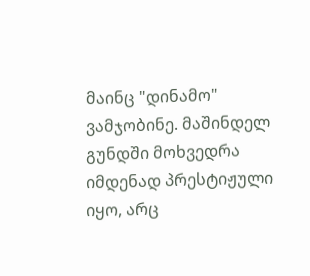მაინც "დინამო" ვამჯობინე. მაშინდელ გუნდში მოხვედრა იმდენად პრესტიჟული იყო, არც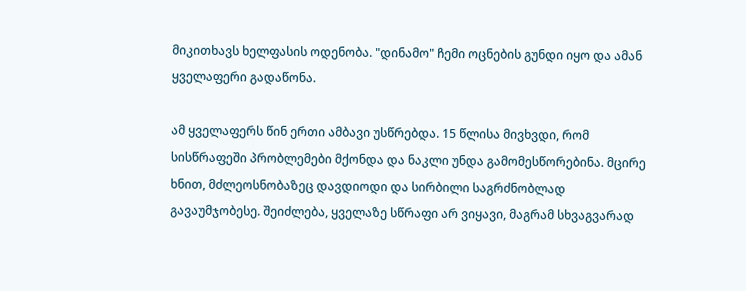მიკითხავს ხელფასის ოდენობა. "დინამო" ჩემი ოცნების გუნდი იყო და ამან ყველაფერი გადაწონა.

ამ ყველაფერს წინ ერთი ამბავი უსწრებდა. 15 წლისა მივხვდი, რომ სისწრაფეში პრობლემები მქონდა და ნაკლი უნდა გამომესწორებინა. მცირე ხნით, მძლეოსნობაზეც დავდიოდი და სირბილი საგრძნობლად გავაუმჯობესე. შეიძლება, ყველაზე სწრაფი არ ვიყავი, მაგრამ სხვაგვარად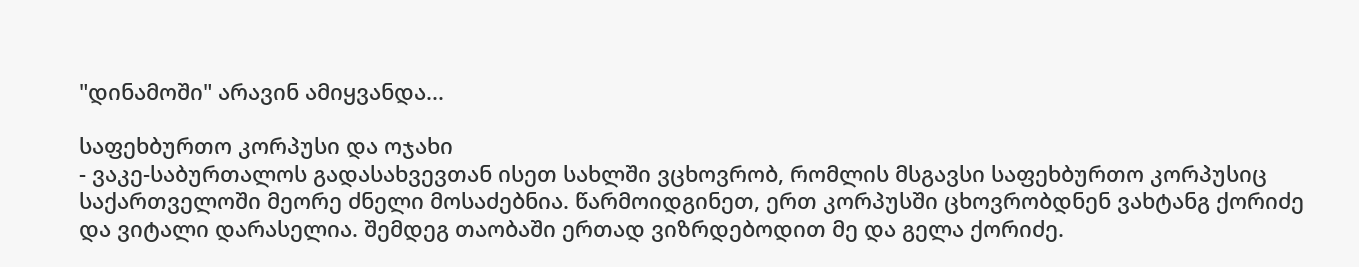"დინამოში" არავინ ამიყვანდა...

საფეხბურთო კორპუსი და ოჯახი
- ვაკე-საბურთალოს გადასახვევთან ისეთ სახლში ვცხოვრობ, რომლის მსგავსი საფეხბურთო კორპუსიც საქართველოში მეორე ძნელი მოსაძებნია. წარმოიდგინეთ, ერთ კორპუსში ცხოვრობდნენ ვახტანგ ქორიძე და ვიტალი დარასელია. შემდეგ თაობაში ერთად ვიზრდებოდით მე და გელა ქორიძე.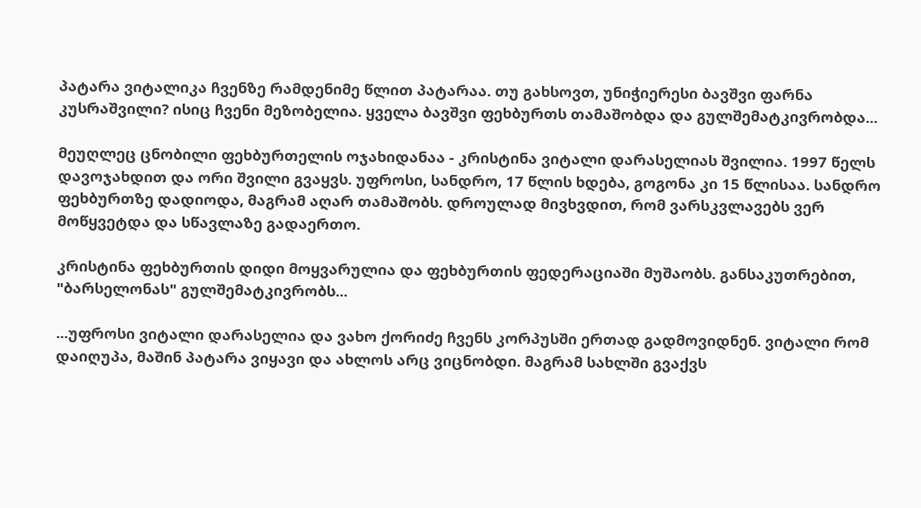პატარა ვიტალიკა ჩვენზე რამდენიმე წლით პატარაა. თუ გახსოვთ, უნიჭიერესი ბავშვი ფარნა კუსრაშვილი? ისიც ჩვენი მეზობელია. ყველა ბავშვი ფეხბურთს თამაშობდა და გულშემატკივრობდა...

მეუღლეც ცნობილი ფეხბურთელის ოჯახიდანაა - კრისტინა ვიტალი დარასელიას შვილია. 1997 წელს დავოჯახდით და ორი შვილი გვაყვს. უფროსი, სანდრო, 17 წლის ხდება, გოგონა კი 15 წლისაა. სანდრო ფეხბურთზე დადიოდა, მაგრამ აღარ თამაშობს. დროულად მივხვდით, რომ ვარსკვლავებს ვერ მოწყვეტდა და სწავლაზე გადაერთო.

კრისტინა ფეხბურთის დიდი მოყვარულია და ფეხბურთის ფედერაციაში მუშაობს. განსაკუთრებით, "ბარსელონას" გულშემატკივრობს...

...უფროსი ვიტალი დარასელია და ვახო ქორიძე ჩვენს კორპუსში ერთად გადმოვიდნენ. ვიტალი რომ დაიღუპა, მაშინ პატარა ვიყავი და ახლოს არც ვიცნობდი. მაგრამ სახლში გვაქვს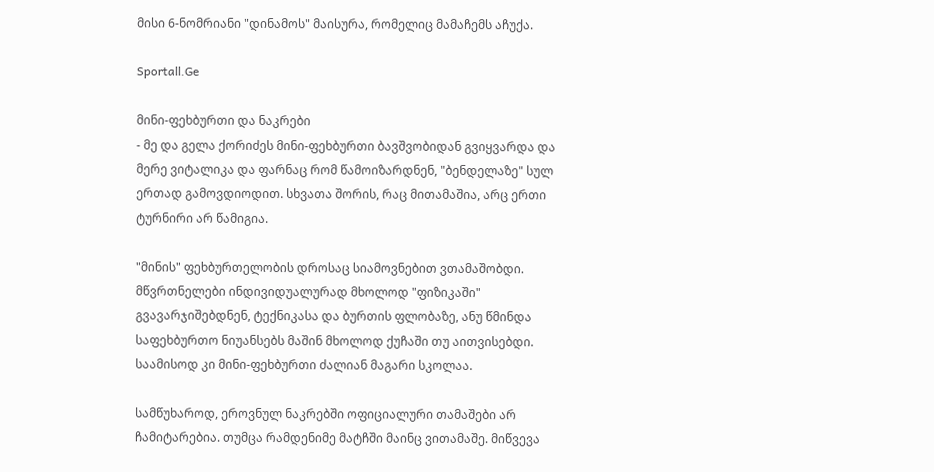მისი 6-ნომრიანი "დინამოს" მაისურა, რომელიც მამაჩემს აჩუქა.

Sportall.Ge

მინი-ფეხბურთი და ნაკრები
- მე და გელა ქორიძეს მინი-ფეხბურთი ბავშვობიდან გვიყვარდა და მერე ვიტალიკა და ფარნაც რომ წამოიზარდნენ, "ბენდელაზე" სულ ერთად გამოვდიოდით. სხვათა შორის, რაც მითამაშია, არც ერთი ტურნირი არ წამიგია.

"მინის" ფეხბურთელობის დროსაც სიამოვნებით ვთამაშობდი. მწვრთნელები ინდივიდუალურად მხოლოდ "ფიზიკაში" გვავარჯიშებდნენ, ტექნიკასა და ბურთის ფლობაზე, ანუ წმინდა საფეხბურთო ნიუანსებს მაშინ მხოლოდ ქუჩაში თუ აითვისებდი. საამისოდ კი მინი-ფეხბურთი ძალიან მაგარი სკოლაა.

სამწუხაროდ, ეროვნულ ნაკრებში ოფიციალური თამაშები არ ჩამიტარებია. თუმცა რამდენიმე მატჩში მაინც ვითამაშე. მიწვევა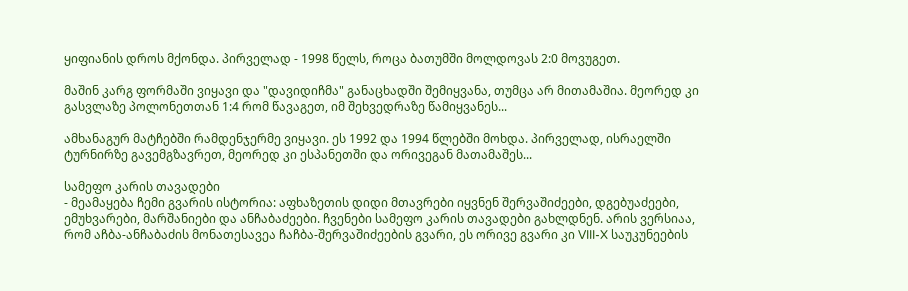ყიფიანის დროს მქონდა. პირველად - 1998 წელს, როცა ბათუმში მოლდოვას 2:0 მოვუგეთ.

მაშინ კარგ ფორმაში ვიყავი და "დავიდიჩმა" განაცხადში შემიყვანა, თუმცა არ მითამაშია. მეორედ კი გასვლაზე პოლონეთთან 1:4 რომ წავაგეთ, იმ შეხვედრაზე წამიყვანეს...

ამხანაგურ მატჩებში რამდენჯერმე ვიყავი. ეს 1992 და 1994 წლებში მოხდა. პირველად, ისრაელში ტურნირზე გავემგზავრეთ, მეორედ კი ესპანეთში და ორივეგან მათამაშეს...

სამეფო კარის თავადები
- მეამაყება ჩემი გვარის ისტორია: აფხაზეთის დიდი მთავრები იყვნენ შერვაშიძეები, დგებუაძეები, ემუხვარები, მარშანიები და ანჩაბაძეები. ჩვენები სამეფო კარის თავადები გახლდნენ. არის ვერსიაა, რომ აჩბა-ანჩაბაძის მონათესავეა ჩაჩბა-შერვაშიძეების გვარი, ეს ორივე გვარი კი VIII-X საუკუნეების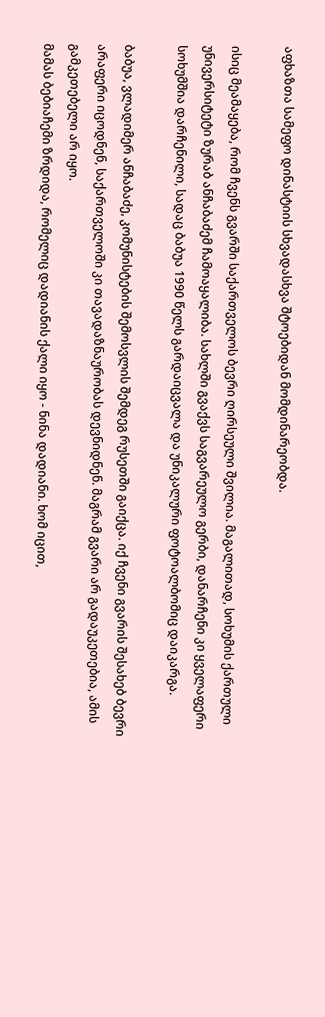აფხაზთა სამეფო დინასტიის სხვადასხვა შტოებიდან მომდინარეობდა.

ისიც მეამაყება, რომ ჩვენს გვარში საქართველოს ბევრი ღირსეული შვილია. მაგალითად, სოხუმის ქართული უნივერსიტეტი ზურაბ ანჩაბაძემ ჩამოაყალიბა. სახლში გვაქვს საგვარეულო გერბი, დანარჩენი კი ყველაფერი სოხუმშია დარჩენილი, სადაც ბაბუა 1990 წელს გარდაიცვალა და უნიკალური ფოტოალბომიც დაიკარგა.

ბაბუა, ვლადიმერ ანჩაბაძე, კომუნისტების შემოსვლის შემდეგ რუსეთში გაიქცა. იქ ჩვენი გვარის შესახებ ბევრი არაფერი იცოდნენ, საქართველოში კი თავადაზნაურობას დევნიდნენ. მაგრამ გვარი არ გადაუკეთებია, ამის გამკეთებელი არ იყო.
მამას ბებიაჩემი ზრდიდა, რომელიც დადიანის ქალი იყო - ნინა დადიანი. ხომ იცით,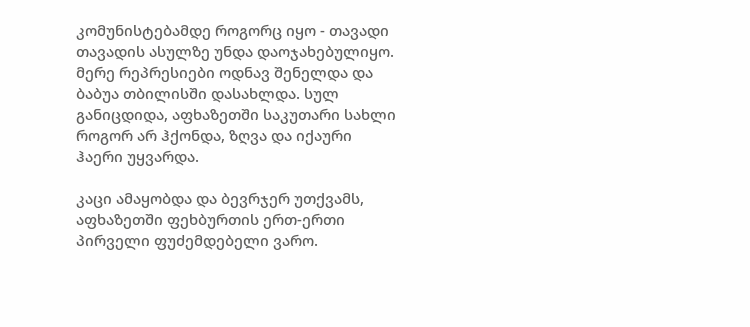კომუნისტებამდე როგორც იყო - თავადი თავადის ასულზე უნდა დაოჯახებულიყო. მერე რეპრესიები ოდნავ შენელდა და ბაბუა თბილისში დასახლდა. სულ განიცდიდა, აფხაზეთში საკუთარი სახლი როგორ არ ჰქონდა, ზღვა და იქაური ჰაერი უყვარდა.

კაცი ამაყობდა და ბევრჯერ უთქვამს, აფხაზეთში ფეხბურთის ერთ-ერთი პირველი ფუძემდებელი ვარო.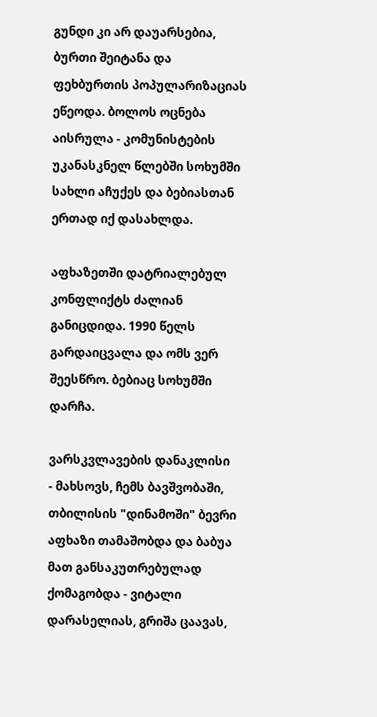გუნდი კი არ დაუარსებია, ბურთი შეიტანა და ფეხბურთის პოპულარიზაციას ეწეოდა. ბოლოს ოცნება აისრულა - კომუნისტების უკანასკნელ წლებში სოხუმში სახლი აჩუქეს და ბებიასთან ერთად იქ დასახლდა.

აფხაზეთში დატრიალებულ კონფლიქტს ძალიან განიცდიდა. 1990 წელს გარდაიცვალა და ომს ვერ შეესწრო. ბებიაც სოხუმში დარჩა.

ვარსკვლავების დანაკლისი
- მახსოვს, ჩემს ბავშვობაში, თბილისის "დინამოში" ბევრი აფხაზი თამაშობდა და ბაბუა მათ განსაკუთრებულად ქომაგობდა - ვიტალი დარასელიას, გრიშა ცაავას,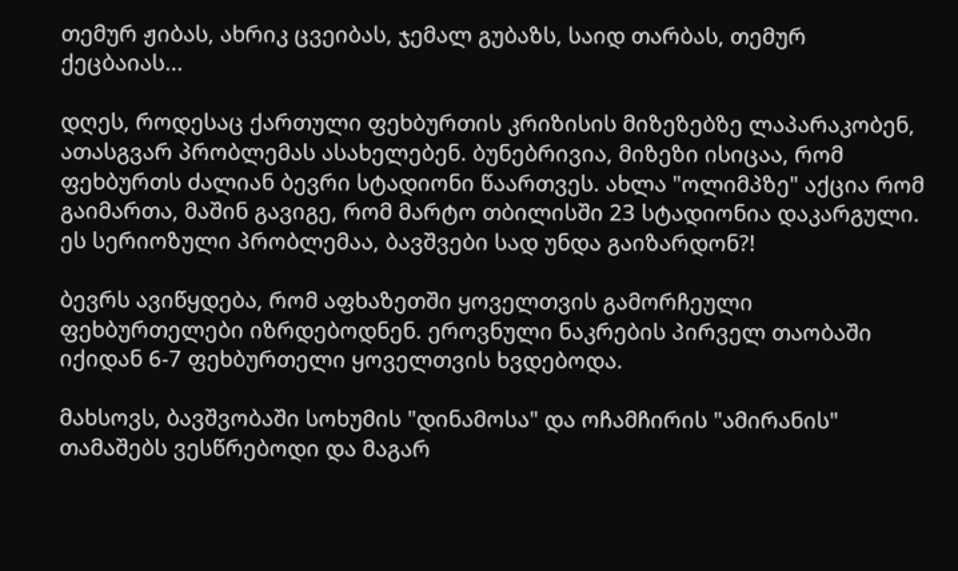თემურ ჟიბას, ახრიკ ცვეიბას, ჯემალ გუბაზს, საიდ თარბას, თემურ ქეცბაიას...

დღეს, როდესაც ქართული ფეხბურთის კრიზისის მიზეზებზე ლაპარაკობენ, ათასგვარ პრობლემას ასახელებენ. ბუნებრივია, მიზეზი ისიცაა, რომ ფეხბურთს ძალიან ბევრი სტადიონი წაართვეს. ახლა "ოლიმპზე" აქცია რომ გაიმართა, მაშინ გავიგე, რომ მარტო თბილისში 23 სტადიონია დაკარგული. ეს სერიოზული პრობლემაა, ბავშვები სად უნდა გაიზარდონ?!

ბევრს ავიწყდება, რომ აფხაზეთში ყოველთვის გამორჩეული ფეხბურთელები იზრდებოდნენ. ეროვნული ნაკრების პირველ თაობაში იქიდან 6-7 ფეხბურთელი ყოველთვის ხვდებოდა.

მახსოვს, ბავშვობაში სოხუმის "დინამოსა" და ოჩამჩირის "ამირანის" თამაშებს ვესწრებოდი და მაგარ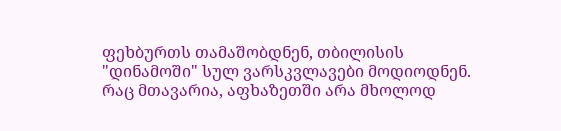ფეხბურთს თამაშობდნენ, თბილისის "დინამოში" სულ ვარსკვლავები მოდიოდნენ. რაც მთავარია, აფხაზეთში არა მხოლოდ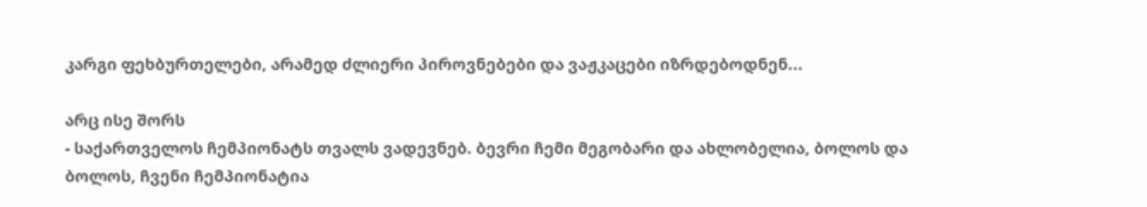კარგი ფეხბურთელები, არამედ ძლიერი პიროვნებები და ვაჟკაცები იზრდებოდნენ...

არც ისე შორს
- საქართველოს ჩემპიონატს თვალს ვადევნებ. ბევრი ჩემი მეგობარი და ახლობელია, ბოლოს და ბოლოს, ჩვენი ჩემპიონატია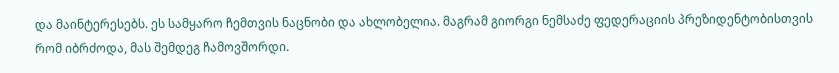და მაინტერესებს. ეს სამყარო ჩემთვის ნაცნობი და ახლობელია. მაგრამ გიორგი ნემსაძე ფედერაციის პრეზიდენტობისთვის რომ იბრძოდა, მას შემდეგ ჩამოვშორდი.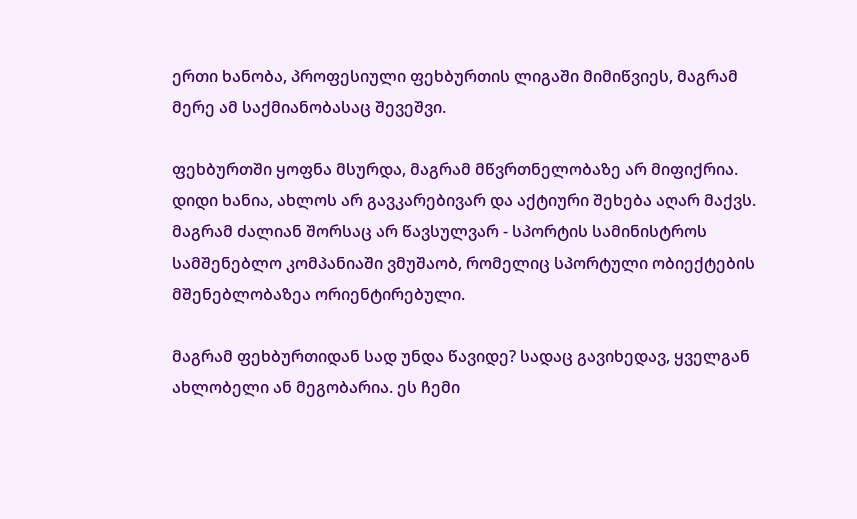ერთი ხანობა, პროფესიული ფეხბურთის ლიგაში მიმიწვიეს, მაგრამ მერე ამ საქმიანობასაც შევეშვი.

ფეხბურთში ყოფნა მსურდა, მაგრამ მწვრთნელობაზე არ მიფიქრია. დიდი ხანია, ახლოს არ გავკარებივარ და აქტიური შეხება აღარ მაქვს. მაგრამ ძალიან შორსაც არ წავსულვარ - სპორტის სამინისტროს სამშენებლო კომპანიაში ვმუშაობ, რომელიც სპორტული ობიექტების მშენებლობაზეა ორიენტირებული.

მაგრამ ფეხბურთიდან სად უნდა წავიდე? სადაც გავიხედავ, ყველგან ახლობელი ან მეგობარია. ეს ჩემი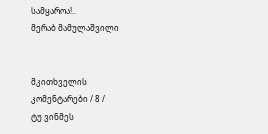სამყაროა!..
მერაბ მამულაშვილი


მკითხველის კომენტარები / 8 /
ტუ ვინმეს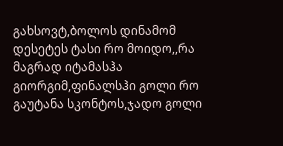გახსოვტ,ბოლოს დინამომ დესეტეს ტასი რო მოიდო,,რა მაგრად იტამასჰა გიორგიმ,ფინალსჰი გოლი რო გაუტანა სკონტოს,ჯადო გოლი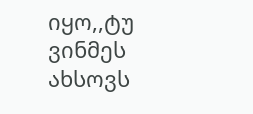იყო,,ტუ ვინმეს ახსოვს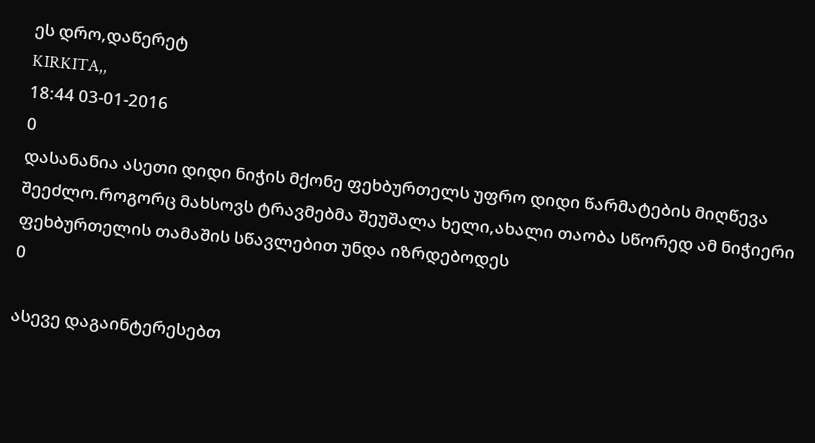ეს დრო,დაწერეტ
KIRKITA,,
18:44 03-01-2016
0
დასანანია ასეთი დიდი ნიჭის მქონე ფეხბურთელს უფრო დიდი წარმატების მიღწევა შეეძლო.როგორც მახსოვს ტრავმებმა შეუშალა ხელი,ახალი თაობა სწორედ ამ ნიჭიერი ფეხბურთელის თამაშის სწავლებით უნდა იზრდებოდეს
0

ასევე დაგაინტერესებთ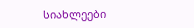სიახლეები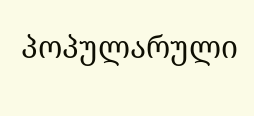პოპულარული